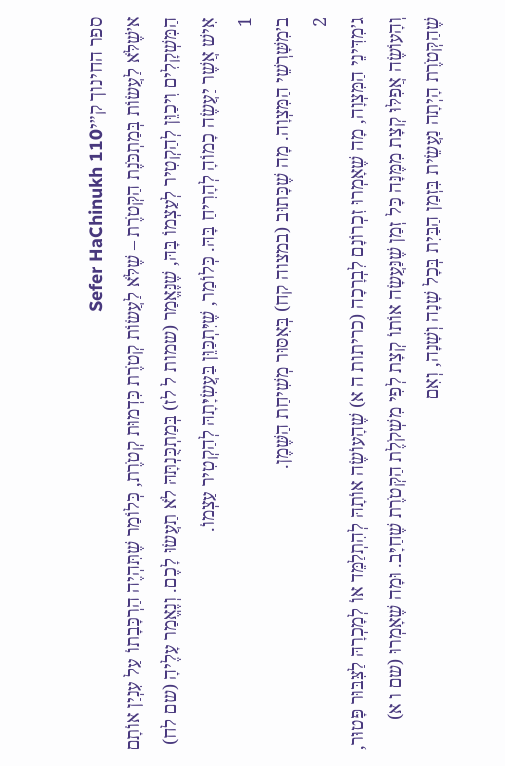ספר החינוך ק״יSefer HaChinukh 110
א׳שֶׁלֹּא לַעֲשׂוֹת בְּמַתְכֹּנֶת הַקְּטֹרֶת – שֶׁלֹּא לַעֲשׂוֹת קְטֹרֶת כִּדְמוּת קְטֹרֶת, כְּלוֹמַר שֶׁתִּהְיֶה הַרְכָּבָתוֹ עַל עִנְיַן אוֹתָם הַמִּשְׁקָלִים וִיכַוֵּן לְהַקְטִיר לְעַצְמוֹ בָּהּ, שֶׁנֶּאֱמַר (שמות ל לז) בְּמַתְכֻּנְתָּהּ לֹא תַעֲשׂוּ לָכֶם. וְנֶאֱמַר עָלֶיהָ (שם לח) אִישׁ אֲשֶׁר יַעֲשֶׂה כָמוֹהָ לְהָרִיחַ בָּהּ. כְּלוֹמַר, שֶׁיִּתְכַּוֵּן בַּעֲשִׂיָּתָהּ לְהַקְטִיר עַצְמוֹ.
1
ב׳מִשָּׁרְשֵׁי הַמִּצְוָה. מָה שֶׁכָּתוּב (במצוה קח) בְּאִסּוּר מְשִׁיחַת הַשֶּׁמֶן.
2
ג׳מִדִּינֵי הַמִּצְוָה, מָה שֶׁאָמְרוּ זִכְרוֹנָם לִבְרָכָה (כריתות ה א) שֶׁהָעוֹשֶׂה אוֹתָהּ לְהִתְלַמֵּד אוֹ לְמָכְרָהּ לַצִּבּוּר פָּטוּר, וְהָעוֹשֶׂה אֲפִלּוּ קְצָת מִמֶּנָּה כָּל זְמַן שֶׁנַּעֲשָׂה אוֹתוֹ קְצָת לְפִי מִשְׁקֹלֶת הַקְּטֹרֶת שֶׁחַיָּב. וּמָה שֶׁאָמְרוּ (שם ו א) שֶׁהַקְּטֹרֶת הָיְתָה נַעֲשֵׂית בִּזְמַן הַבַּיִת בְּכָל שָׁנָה וְשָׁנָה, וְאִם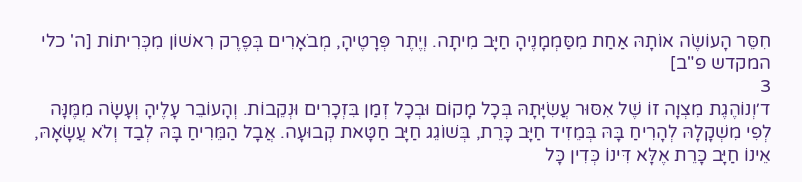חִסֵּר הָעוֹשֶׂה אוֹתָהּ אַחַת מִסַּמְמָנֶיהָ חַיָּב מִיתָה. וְיֶתֶר פְּרָטֶיהָ, מְבֹאָרִים בְּפֶרֶק רִאשׁוֹן מִכְּרִיתוֹת [ה' כלי המקדש פ"ב]
3
ד׳וְנוֹהֶגֶת מִצְוָה זוֹ שֶׁל אִסּוּר עֲשִׂיָּתָהּ בְּכָל מָקוֹם וּבְכָל זְמַן בִּזְכָרִים וּנְקֵבוֹת. וְהָעוֹבֵר עָלֶיהָ וְעָשָׂה מִמֶּנָּה לְפִי מִשְׁקָלָהּ לְהָרִיחַ בָּהּ בְּמֵזִיד חַיָּב כָּרֵת, בְּשׁוֹגֵג חַיָּב חַטָּאת קְבוּעָה. אֲבָל הַמֵּרִיחַ בָּהּ לְבַד וְלֹא עֲשָׂאָהּ, אֵינוֹ חַיָּב כָּרֵת אֶלָּא דִּינוֹ כְּדִין כָּל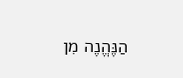הַנֶּהֱנֶה מִן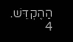הַהֶקְדֵּשׁ.
4